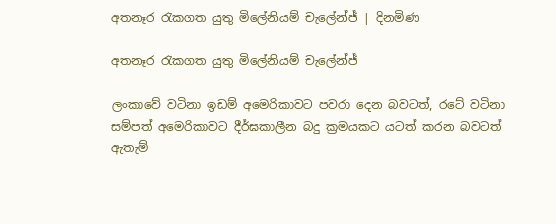අතනෑර රැකගත යුතු මිලේනියම් චැලේන්ජ් | දිනමිණ

අතනෑර රැකගත යුතු මිලේනියම් චැලේන්ජ්

ලංකාවේ වටිනා ඉඩම් අමෙරිකාවට පවරා දෙන බවටත්, රටේ වටිනා සම්පත් අමෙරිකාවට දීර්ඝකාලීන බදු ක්‍රමයකට යටත් කරන බවටත් ඇතැම්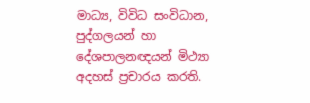මාධ්‍ය, විවිධ සංවිධාන, පුද්ගලයන් හා දේශපාලනඥයන් මිථ්‍යා අදහස් ප්‍රචාරය කරති.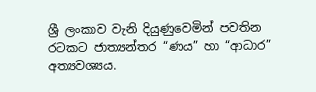ශ්‍රී ලංකාව වැනි දියුණුවෙමින් පවතින රටකට ජාත්‍යන්තර “ණය” හා “ආධාර” අත්‍යවශ්‍යය.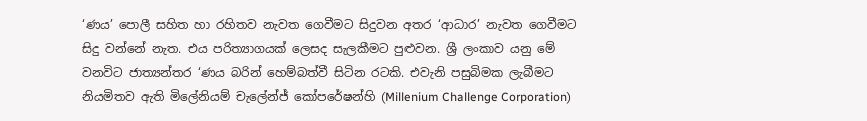‘ණය’ පොලී සහිත හා රහිතව නැවත ගෙවීමට සිදුවන අතර ‘ආධාර’ නැවත ගෙවීමට සිදු වන්නේ නැත. එය පරිත්‍යාගයක් ලෙසද සැලකීමට පුළුවන. ශ්‍රී ලංකාව යනු මේ වනවිට ජාත්‍යන්තර ‘ණය බරින් හෙම්බත්වී සිටින රටකි. එවැනි පසුබිමක ලැබීමට නියමිතව ඇති මිලේනියම් චැලේන්ජ් කෝපරේෂන්හි (Millenium Challenge Corporation)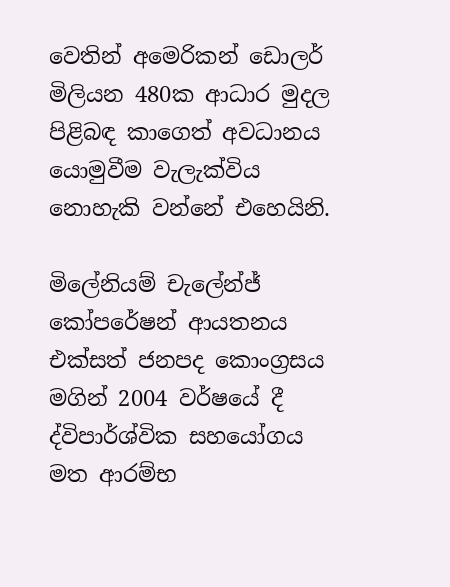වෙතින් අමෙරිකන් ඩොලර් මිලියන 480ක ආධාර මුදල පිළිබඳ කාගෙත් අවධානය යොමුවීම වැලැක්විය නොහැකි වන්නේ එහෙයිනි.

මිලේනියම් චැලේන්ජ් කෝපරේෂන් ආයතනය එක්සත් ජනපද කොංග්‍රසය මගින් 2004 වර්ෂයේ දී ද්විපාර්ශ්වික සහයෝගය මත ආරම්භ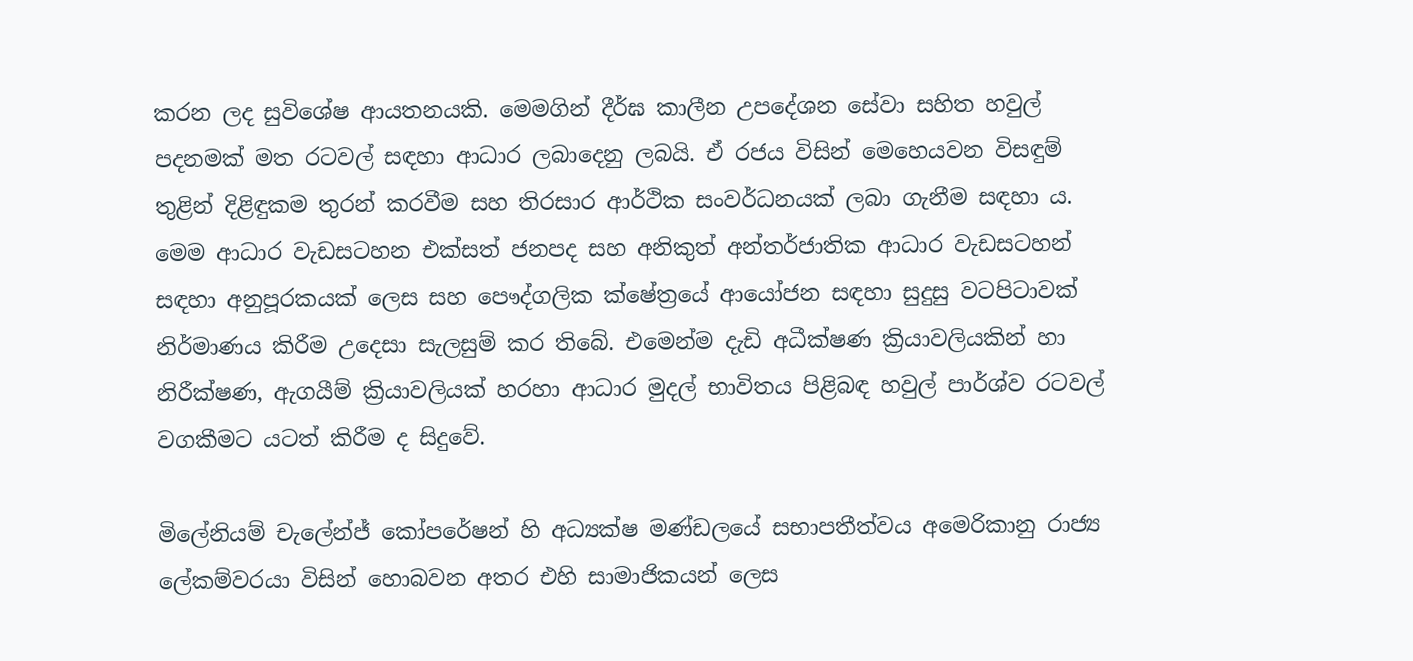කරන ලද සුවිශේෂ ආයතනයකි. මෙමගින් දීර්ඝ කාලීන උපදේශන සේවා සහිත හවුල් පදනමක් මත රටවල් සඳහා ආධාර ලබාදෙනු ලබයි. ඒ රජය විසින් මෙහෙයවන විසඳුම් තුළින් දිළිඳුකම තුරන් කරවීම සහ තිරසාර ආර්ථික සංවර්ධනයක් ලබා ගැනීම සඳහා ය. මෙම ආධාර වැඩසටහන එක්සත් ජනපද සහ අනිකුත් අන්තර්ජාතික ආධාර වැඩසටහන් සඳහා අනුපූරකයක් ලෙස සහ පෞද්ගලික ක්ෂේත්‍රයේ ආයෝජන සඳහා සුදුසු වටපිටාවක් නිර්මාණය කිරීම උදෙසා සැලසුම් කර තිබේ. එමෙන්ම දැඩි අධීක්ෂණ ක්‍රියාවලියකින් හා නිරීක්ෂණ, ඇගයීම් ක්‍රියාවලියක් හරහා ආධාර මුදල් භාවිතය පිළිබඳ හවුල් පාර්ශ්ව රටවල් වගකීමට යටත් කිරීම ද සිදුවේ.

මිලේනියම් චැලේන්ජ් කෝපරේෂන් හි අධ්‍යක්ෂ මණ්ඩලයේ සභාපතීත්වය අමෙරිකානු රාජ්‍ය ලේකම්වරයා විසින් හොබවන අතර එහි සාමාජිකයන් ලෙස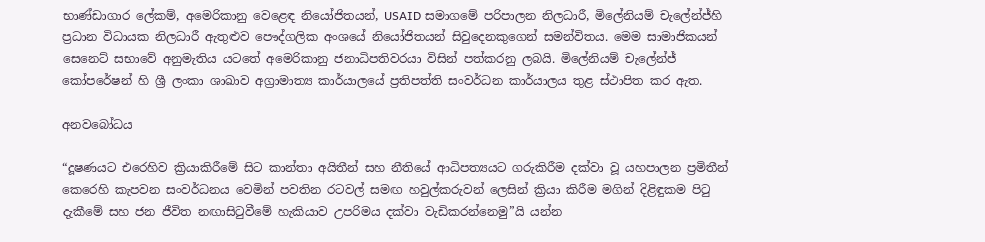භාණ්ඩාගාර ලේකම්, අමෙරිකානු වෙළෙඳ නියෝජිතයන්, USAID සමාගමේ පරිපාලන නිලධාරී, මිලේනියම් චැලේන්ජ්හි ප්‍රධාන විධායක නිලධාරී ඇතුළුව පෞද්ගලික අංශයේ නියෝජිතයන් සිවුදෙනකුගෙන් සමන්විතය. මෙම සාමාජිකයන් සෙනෙට් සභාවේ අනුමැතිය යටතේ අමෙරිකානු ජනාධිපතිවරයා විසින් පත්කරනු ලබයි. මිලේනියම් චැලේන්ජ් කෝපරේෂන් හි ශ්‍රී ලංකා ශාඛාව අග්‍රාමාත්‍ය කාර්යාලයේ ප්‍රතිපත්ති සංවර්ධන කාර්යාලය තුළ ස්ථාපිත කර ඇත.

අනවබෝධය

“දූෂණයට එරෙහිව ක්‍රියාකිරීමේ සිට කාන්තා අයිතීන් සහ නීතියේ ආධිපත්‍යයට ගරුකිරීම දක්වා වූ යහපාලන ප්‍රමිතීන් කෙරෙහි කැපවන සංවර්ධනය වෙමින් පවතින රටවල් සමඟ හවුල්කරුවන් ලෙසින් ක්‍රියා කිරීම මගින් දිළිඳුකම පිටු දැකීමේ සහ ජන ජීවිත නඟාසිටුවීමේ හැකියාව උපරිමය දක්වා වැඩිකරන්නෙමු”යි යන්න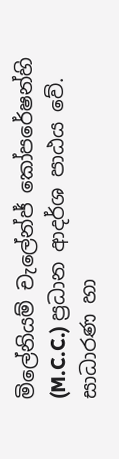මිලේනියම් චැලේන්ජ් කෝපරේෂන්හි (M.C.C.) ප්‍රධාන ආදර්ශ පාඨය වේ. සාධාරණ හා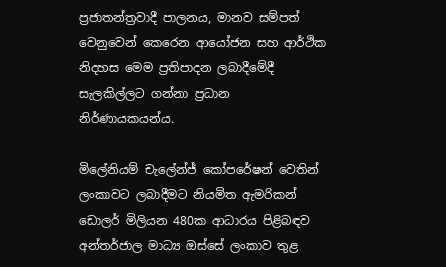ප්‍රජාතන්ත්‍රවාදී පාලනය, මානව සම්පත් වෙනුවෙන් කෙරෙන ආයෝජන සහ ආර්ථික නිදහස මෙම ප්‍රතිපාදන ලබාදීමේදී සැලකිල්ලට ගන්නා ප්‍රධාන නිර්ණායකයන්ය.

මිලේනියම් චැලේන්ජ් කෝපරේෂන් වෙතින් ලංකාවට ලබාදීමට නියමිත ඇමරිකන් ඩොලර් මිලියන 480ක ආධාරය පිළිබඳව අන්තර්ජාල මාධ්‍ය ඔස්සේ ලංකාව තුළ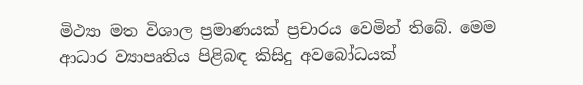මිථ්‍යා මත විශාල ප්‍රමාණයක් ප්‍රචාරය වෙමින් තිබේ. මෙම ආධාර ව්‍යාපෘතිය පිළිබඳ කිසිදු අවබෝධයක්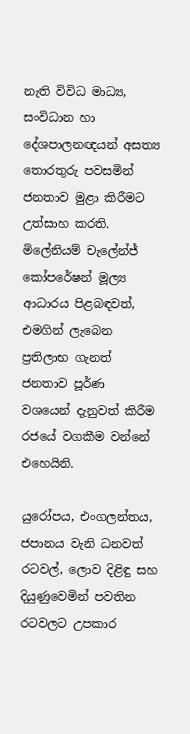නැති විවිධ මාධ්‍ය, සංවිධාන හා දේශපාලනඥයන් අසත්‍ය තොරතුරු පවසමින් ජනතාව මුළා කිරීමට උත්සාහ කරති. මිලේනියම් චැලේන්ජ් කෝපරේෂන් මූල්‍ය ආධාරය පිළබඳවත්, එමගින් ලැබෙන ප්‍රතිලාභ ගැනත් ජනතාව පූර්ණ වශයෙන් දැනුවත් කිරීම රජයේ වගකීම වන්නේ එහෙයිනි.

යුරෝපය, එංගලන්තය, ජපානය වැනි ධනවත් රටවල්, ලොව දිළිඳු සහ දියුණුවෙමින් පවතින රටවලට උපකාර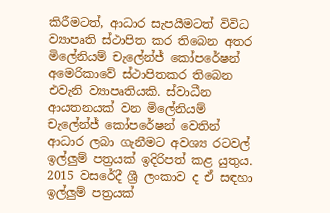කිරීමටත්, ආධාර සැපයීමටත් විවිධ ව්‍යාපෘති ස්ථාපිත කර තිබෙන අතර මිලේනියම් චැලේන්ජ් කෝපරේෂන් අමෙරිකාවේ ස්ථාපිතකර තිබෙන එවැනි ව්‍යාපෘතියකි. ස්වාධීන ආයතනයක් වන මිලේනියම් චැලේන්ජ් කෝපරේෂන් වෙතින් ආධාර ලබා ගැනීමට අවශ්‍ය රටවල් ඉල්ලුම් පත්‍රයක් ඉදිරිපත් කළ යුතුය. 2015 වසරේදී ශ්‍රී ලංකාව ද ඒ සඳහා ඉල්ලුම් පත්‍රයක්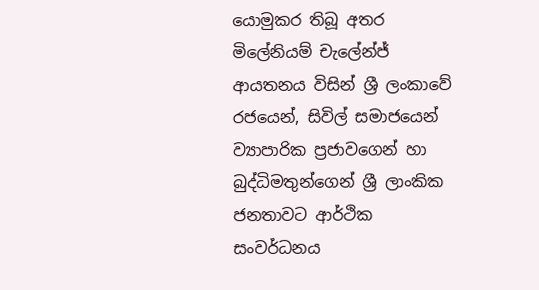යොමුකර තිබූ අතර මිලේනියම් චැලේන්ජ් ආයතනය විසින් ශ්‍රී ලංකාවේ රජයෙන්, සිවිල් සමාජයෙන් ව්‍යාපාරික ප්‍රජාවගෙන් හා බුද්ධිමතුන්ගෙන් ශ්‍රී ලාංකික ජනතාවට ආර්ථික සංවර්ධනය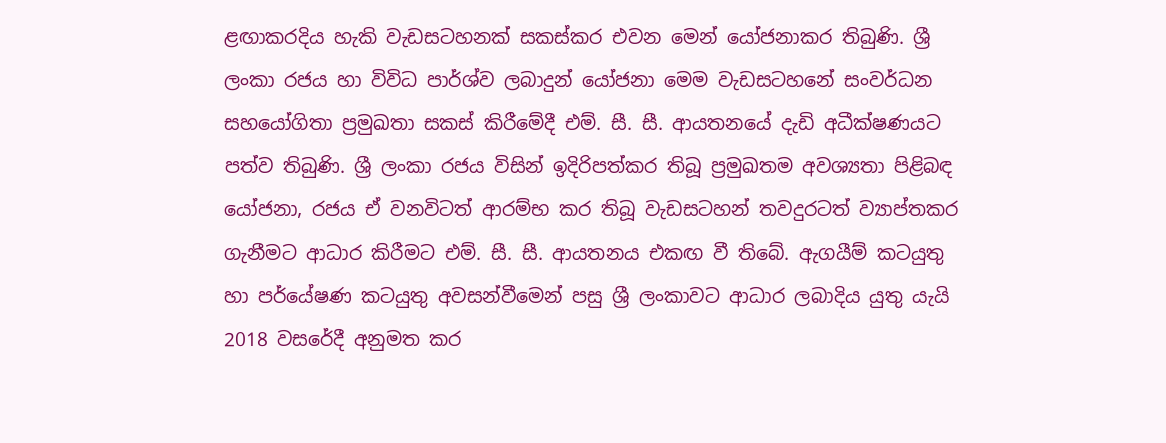ළඟාකරදිය හැකි වැඩසටහනක් සකස්කර එවන මෙන් යෝජනාකර තිබුණි. ශ්‍රී ලංකා රජය හා විවිධ පාර්ශ්ව ලබාදුන් යෝජනා මෙම වැඩසටහනේ සංවර්ධන සහයෝගිතා ප්‍රමුඛතා සකස් කිරීමේදී එම්. සී. සී. ආයතනයේ දැඩි අධීක්ෂණයට පත්ව තිබුණි. ශ්‍රී ලංකා රජය විසින් ඉදිරිපත්කර තිබූ ප්‍රමුඛතම අවශ්‍යතා පිළිබඳ යෝජනා, රජය ඒ වනවිටත් ආරම්භ කර තිබූ වැඩසටහන් තවදුරටත් ව්‍යාප්තකර ගැනීමට ආධාර කිරීමට එම්. සී. සී. ආයතනය එකඟ වී තිබේ. ඇගයීම් කටයුතු හා පර්යේෂණ කටයුතු අවසන්වීමෙන් පසු ශ්‍රී ලංකාවට ආධාර ලබාදිය යුතු යැයි 2018 වසරේදී අනුමත කර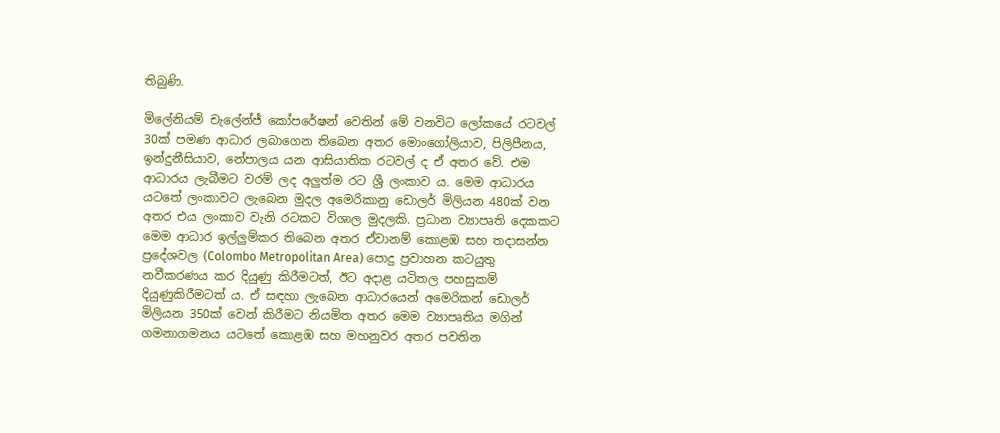තිබුණි.

මිලේනියම් චැලේන්ජ් කෝපරේෂන් වෙතින් මේ වනවිට ලෝකයේ රටවල් 30ක් පමණ ආධාර ලබාගෙන තිබෙන අතර මොංගෝලියාව, පිලිපීනය, ඉන්දුනීසියාව, නේපාලය යන ආසියාතික රටවල් ද ඒ අතර වේ. එම ආධාරය ලැබීමට වරම් ලද අලුත්ම රට ශ්‍රී ලංකාව ය. මෙම ආධාරය යටතේ ලංකාවට ලැබෙන මුදල අමෙරිකානු ඩොලර් මිලියන 480ක් වන අතර එය ලංකාව වැනි රටකට විශාල මුදලකි. ප්‍රධාන ව්‍යාපෘති දෙකකට මෙම ආධාර ඉල්ලුම්කර තිබෙන අතර ඒවානම් කොළඹ සහ තදාසන්න ප්‍රදේශවල (Colombo Metropolitan Area) පොදු ප්‍රවාහන කටයුතු නවීකරණය කර දියුණු කිරීමටත්, ඊට අදාළ යටිතල පහසුකම් දියුණුකිරීමටත් ය. ඒ සඳහා ලැබෙන ආධාරයෙන් අමෙරිකන් ඩොලර් මිලියන 350ක් වෙන් කිරීමට නියමිත අතර මෙම ව්‍යාපෘතිය මගින් ගමනාගමනය යටතේ කොළඹ සහ මහනුවර අතර පවතින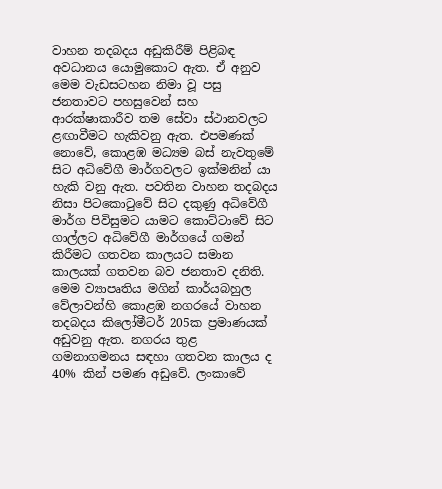වාහන තදබදය අඩුකිරීම් පිළිබඳ අවධානය යොමුකොට ඇත. ඒ අනුව මෙම වැඩසටහන නිමා වූ පසු ජනතාවට පහසුවෙන් සහ ආරක්ෂාකාරීව තම සේවා ස්ථානවලට ළඟාවීමට හැකිවනු ඇත. එපමණක් නොවේ, කොළඹ මධ්‍යම බස් නැවතුමේ සිට අධිවේගී මාර්ගවලට ඉක්මනින් යා හැකි වනු ඇත. පවතින වාහන තදබදය නිසා පිටකොටුවේ සිට දකුණු අධිවේගී මාර්ග පිවිසුමට යාමට කොට්ටාවේ සිට ගාල්ලට අධිවේගී මාර්ගයේ ගමන් කිරීමට ගතවන කාලයට සමාන කාලයක් ගතවන බව ජනතාව දනිති. මෙම ව්‍යාපෘතිය මගින් කාර්යබහුල වේලාවන්හි කොළඹ නගරයේ වාහන තදබදය කිලෝමීටර් 205ක ප්‍රමාණයක් අඩුවනු ඇත. නගරය තුළ ගමනාගමනය සඳහා ගතවන කාලය ද 40% කින් පමණ අඩුවේ. ලංකාවේ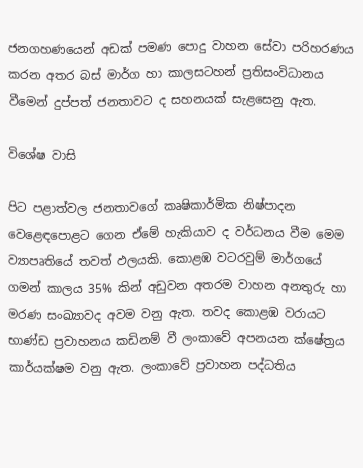ජනගහණයෙන් අඩක් පමණ පොදු වාහන සේවා පරිහරණය කරන අතර බස් මාර්ග හා කාලසටහන් ප්‍රතිසංවිධානය වීමෙන් දුප්පත් ජනතාවට ද සහනයක් සැළසෙනු ඇත.

විශේෂ වාසි

පිට පළාත්වල ජනතාවගේ කෘෂිකාර්මික නිෂ්පාදන වෙළෙඳපොළට ගෙන ඒමේ හැකියාව ද වර්ධනය වීම මෙම ව්‍යාපෘතියේ තවත් ඵලයකි. කොළඹ වටරවුම් මාර්ගයේ ගමන් කාලය 35% කින් අඩුවන අතරම වාහන අනතුරු හා මරණ සංඛ්‍යාවද අවම වනු ඇත. තවද කොළඹ වරායට භාණ්ඩ ප්‍රවාහනය කඩිනම් වී ලංකාවේ අපනයන ක්ෂේත්‍රය කාර්යක්ෂම වනු ඇත. ලංකාවේ ප්‍රවාහන පද්ධතිය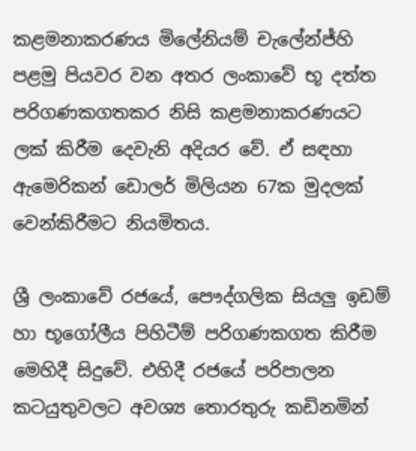කළමනාකරණය මිලේනියම් චැලේන්ජ්හි පළමු පියවර වන අතර ලංකාවේ භූ දත්ත පරිගණකගතකර නිසි කළමනාකරණයට ලක් කිරීම දෙවැනි අදියර වේ. ඒ සඳහා ඇමෙරිකන් ඩොලර් මිලියන 67ක මුදලක් වෙන්කිරීමට නියමිතය.

ශ්‍රී ලංකාවේ රජයේ, පෞද්ගලික සියලු ඉඩම් හා භූගෝලීය පිහිටීම් පරිගණකගත කිරීම මෙහිදී සිදුවේ. එහිදී රජයේ පරිපාලන කටයුතුවලට අවශ්‍ය තොරතුරු කඩිනමින්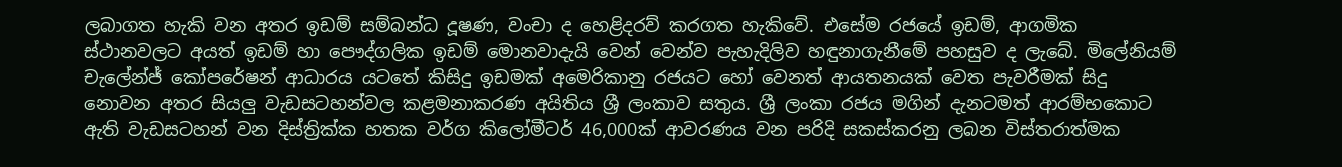ලබාගත හැකි වන අතර ඉඩම් සම්බන්ධ දූෂණ, වංචා ද හෙළිදරව් කරගත හැකිවේ. එසේම රජයේ ඉඩම්, ආගමික ස්ථානවලට අයත් ඉඩම් හා පෞද්ගලික ඉඩම් මොනවාදැයි වෙන් වෙන්ව පැහැදිලිව හඳුනාගැනීමේ පහසුව ද ලැබේ. මිලේනියම් චැලේන්ජ් කෝපරේෂන් ආධාරය යටතේ කිසිදු ඉඩමක් අමෙරිකානු රජයට හෝ වෙනත් ආයතනයක් වෙත පැවරීමක් සිදු නොවන අතර සියලු වැඩසටහන්වල කළමනාකරණ අයිතිය ශ්‍රී ලංකාව සතුය. ශ්‍රී ලංකා රජය මගින් දැනටමත් ආරම්භකොට ඇති වැඩසටහන් වන දිස්ත්‍රික්ක හතක වර්ග කිලෝමී‍ටර් 46,000ක් ආවරණය වන පරිදි සකස්කරනු ලබන විස්තරාත්මක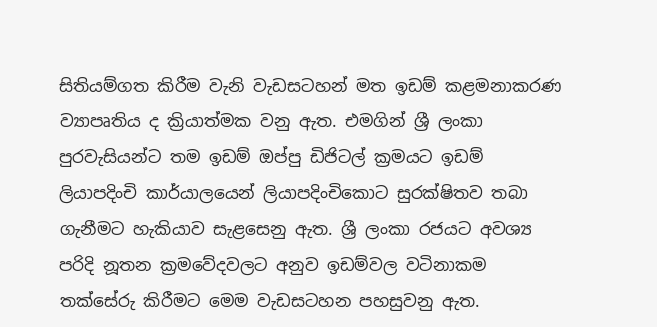සිතියම්ගත කිරීම වැනි වැඩසටහන් මත ඉඩම් කළමනාකරණ ව්‍යාපෘතිය ද ක්‍රියාත්මක වනු ඇත. එමගින් ශ්‍රී ලංකා පුරවැසියන්ට තම ඉඩම් ඔප්පු ඩිජිටල් ක්‍රමයට ඉඩම් ලියාපදිංචි කාර්යාලයෙන් ලියාපදිංචිකොට සුරක්ෂිතව තබා ගැනීමට හැකියාව සැළසෙනු ඇත. ශ්‍රී ලංකා රජයට අවශ්‍ය පරිදි නූතන ක්‍රමවේදවලට අනුව ඉඩම්වල වටිනාකම තක්සේරු කිරීමට මෙම වැඩසටහන පහසුවනු ඇත.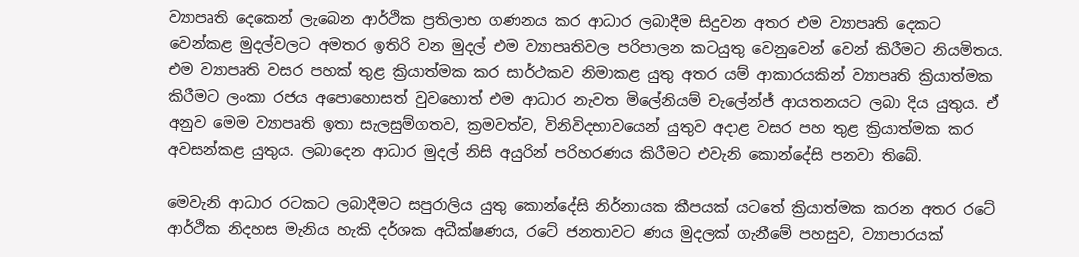ව්‍යාපෘති දෙකෙන් ලැබෙන ආර්ථික ප්‍රතිලාභ ගණනය කර ආධාර ලබාදීම සිදුවන අතර එම ව්‍යාපෘති දෙකට වෙන්කළ මුදල්වලට අමතර ඉතිරි වන මුදල් එම ව්‍යාපෘතිවල පරිපාලන කටයුතු වෙනුවෙන් වෙන් කිරීමට නියමිතය. එම ව්‍යාපෘති වසර පහක් තුළ ක්‍රියාත්මක කර සාර්ථකව නිමාකළ යුතු අතර යම් ආකාරයකින් ව්‍යාපෘති ක්‍රියාත්මක කිරීමට ලංකා රජය අපොහොසත් වුවහොත් එම ආධාර නැවත මිලේනියම් චැලේන්ජ් ආයතනයට ලබා දිය යුතුය. ඒ අනුව මෙම ව්‍යාපෘති ඉතා සැලසුම්ගතව, ක්‍රමවත්ව, විනිවිදභාවයෙන් යුතුව අදාළ වසර පහ තුළ ක්‍රියාත්මක කර අවසන්කළ යුතුය. ලබාදෙන ආධාර මුදල් නිසි අයුරින් පරිහරණය කිරීමට එවැනි කොන්දේසි පනවා තිබේ.

මෙවැනි ආධාර රටකට ලබාදීමට සපුරාලිය යුතු කොන්දේසි නිර්නායක කීපයක් යටතේ ක්‍රියාත්මක කරන අතර රටේ ආර්ථික නිදහස මැනිය හැකි දර්ශක අධීක්ෂණය, රටේ ජනතාවට ණය මුදලක් ගැනීමේ පහසුව, ව්‍යාපාරයක්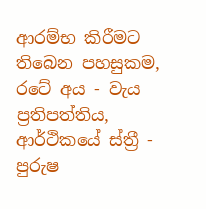ආරම්භ කිරීමට තිබෙන පහසුකම, රටේ අය - වැය ප්‍රතිපත්තිය, ආර්ථිකයේ ස්ත්‍රී - පුරුෂ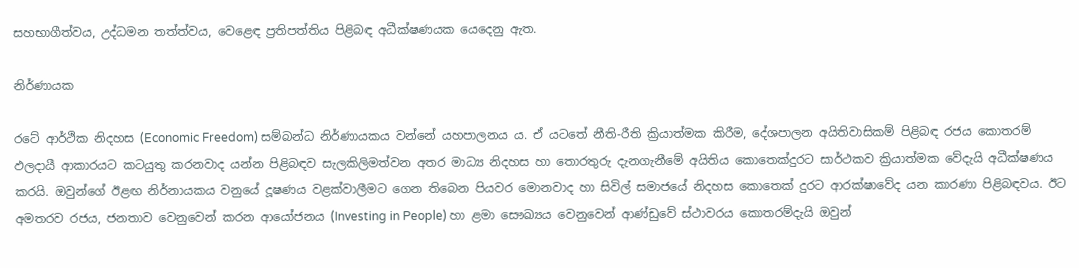සහභාගීත්වය, උද්ධමන තත්ත්වය, වෙළෙඳ ප්‍රතිපත්තිය පිළිබඳ අධීක්ෂණයක යෙදෙනු ඇත.

නිර්ණායක

රටේ ආර්ථික නිදහස (Economic Freedom) සම්බන්ධ නිර්ණායකය වන්නේ යහපාලනය ය. ඒ යටතේ නීති-රීති ක්‍රියාත්මක කිරීම, දේශපාලන අයිතිවාසිකම් පිළිබඳ රජය කොතරම් ඵලදායී ආකාරයට කටයුතු කරනවාද යන්න පිළිබඳව සැලකිලිමත්වන අතර මාධ්‍ය නිදහස හා තොරතුරු දැනගැනීමේ අයිතිය කොතෙක්දුරට සාර්ථකව ක්‍රියාත්මක වේදැයි අධීක්ෂණය කරයි. ඔවුන්ගේ ඊළඟ නිර්නායකය වනුයේ දූෂණය වළක්වාලීමට ගෙන තිබෙන පියවර මොනවාද හා සිවිල් සමාජයේ නිදහස කොතෙක් දුරට ආරක්ෂාවේද යන කාරණා පිළිබඳවය. ඊට අමතරව රජය, ජනතාව වෙනුවෙන් කරන ආයෝජනය (Investing in People) හා ළමා සෞඛ්‍යය වෙනුවෙන් ආණ්ඩුවේ ස්ථාවරය කොතරම්දැයි ඔවුන්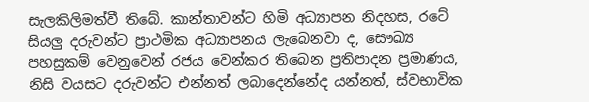සැලකිලිමත්වී තිබේ. කාන්තාවන්ට හිමි අධ්‍යාපන නිදහස, රටේ සියලු දරුවන්ට ප්‍රාථමික අධ්‍යාපනය ලැබෙනවා ද, සෞඛ්‍ය පහසුකම් වෙනුවෙන් රජය වෙන්කර තිබෙන ප්‍රතිපාදන ප්‍රමාණය, නිසි වයසට දරුවන්ට එන්නත් ලබාදෙන්නේද යන්නත්, ස්වභාවික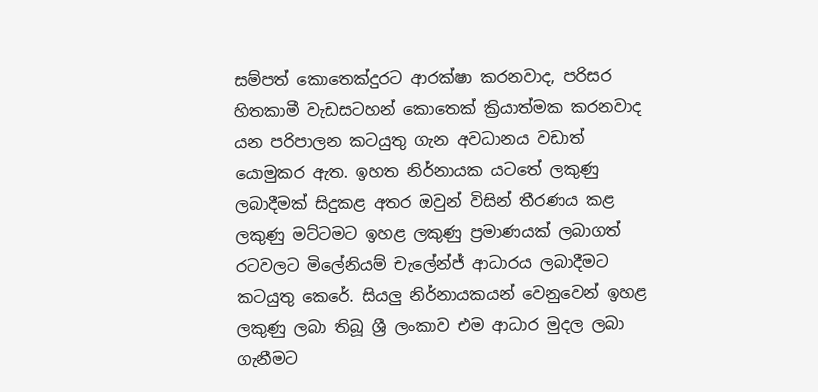සම්පත් කොතෙක්දුරට ආරක්ෂා කරනවාද, පරිසර හිතකාමී වැඩසටහන් කොතෙක් ක්‍රියාත්මක කරනවාද යන පරිපාලන කටයුතු ගැන අවධානය වඩාත් යොමුකර ඇත. ඉහත නිර්නායක යටතේ ලකුණු ලබාදීමක් සිදුකළ අතර ඔවුන් විසින් තීරණය කළ ලකුණු මට්ටමට ඉහළ ලකුණු ප්‍රමාණයක් ලබාගත් රටවලට මිලේනියම් චැලේන්ජ් ආධාරය ලබාදීමට කටයුතු කෙරේ. සියලු නිර්නායකයන් වෙනුවෙන් ඉහළ ලකුණු ලබා තිබූ ශ්‍රී ලංකාව එම ආධාර මුදල ලබා ගැනීමට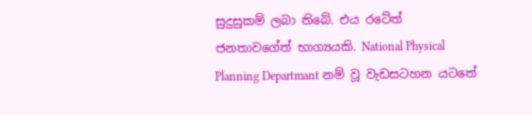සුදුසුකම් ලබා තිබේ. එය රටේත් ජනතාවගේත් භාග්‍යයකි. National Physical Planning Departmant නම් වූ වැඩසටහන යටතේ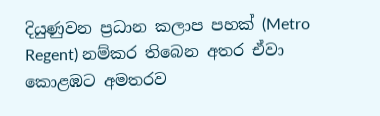දියුණුවන ප්‍රධාන කලාප පහක් (Metro Regent) නම්කර තිබෙන අතර ඒවා කොළඹට අමතරව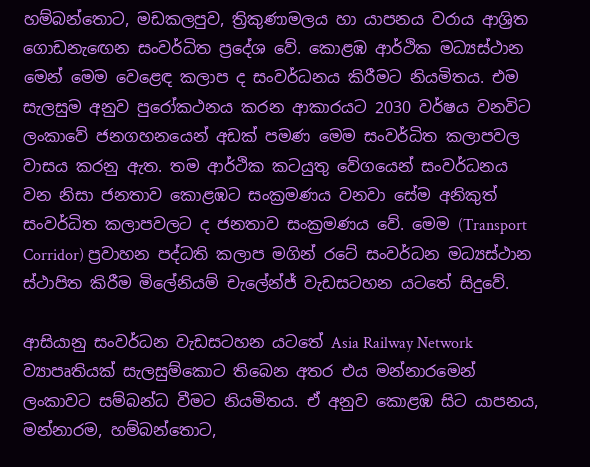හම්බන්තොට, මඩකලපුව, ත්‍රිකුණාමලය හා යාපනය වරාය ආශ්‍රිත ගොඩනැඟෙන සංවර්ධිත ප්‍රදේශ වේ. කොළඹ ආර්ථික මධ්‍යස්ථාන මෙන් මෙම වෙළෙඳ කලාප ද සංවර්ධනය කිරීමට නියමිතය. එම සැලසුම අනුව පුරෝකථනය කරන ආකාරයට 2030 වර්ෂය වනවිට ලංකාවේ ජනගහනයෙන් අඩක් පමණ මෙම සංවර්ධිත කලාපවල වාසය කරනු ඇත. තම ආර්ථික කටයුතු වේගයෙන් සංවර්ධනය වන නිසා ජනතාව කොළඹට සංක්‍රමණය වනවා සේම අනිකුත් සංවර්ධිත කලාපවලට ද ජනතාව සංක්‍රමණය වේ. මෙම (Transport Corridor) ප්‍රවාහන පද්ධති කලාප මගින් රටේ සංවර්ධන මධ්‍යස්ථාන ස්ථාපිත කිරීම මිලේනියම් චැලේන්ජ් වැඩසටහන යටතේ සිදුවේ.

ආසියානු සංවර්ධන වැඩසටහන යටතේ Asia Railway Network ව්‍යාපෘතියක් සැලසුම්කොට තිබෙන අතර එය මන්නාරමෙන් ලංකාවට සම්බන්ධ වීමට නියමිතය. ඒ අනුව කොළඹ සිට යාපනය, මන්නාරම, හම්බන්තොට,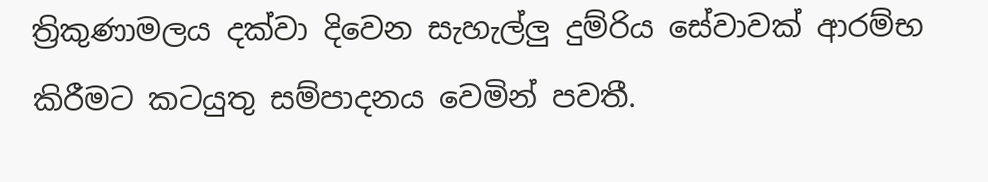ත්‍රිකුණාමලය දක්වා දිවෙන සැහැල්ලු දුම්රිය සේවාවක් ආරම්භ කිරීමට කටයුතු සම්පාදනය වෙමින් පවතී.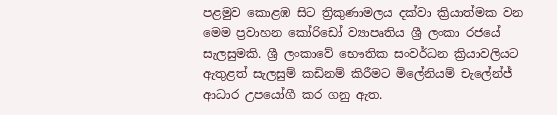පළමුව කොළඹ සිට ත්‍රිකුණාමලය දක්වා ක්‍රියාත්මක වන මෙම ප්‍රවාහන කෝරිඩෝ ව්‍යාපෘතිය ශ්‍රී ලංකා රජයේ සැලසුමකි. ශ්‍රී ලංකාවේ භෞතික සංවර්ධන ක්‍රියාවලියට ඇතුළත් සැලසුම් කඩිනම් කිරීමට මිලේනියම් චැලේන්ජ් ආධාර උපයෝගී කර ගනු ඇත.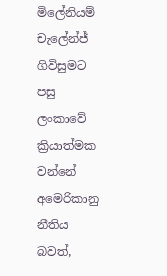මිලේනියම් චැලේන්ජ් ගිවිසුමට පසු ලංකාවේ ක්‍රියාත්මක වන්නේ අමෙරිකානු නීතිය බවත්,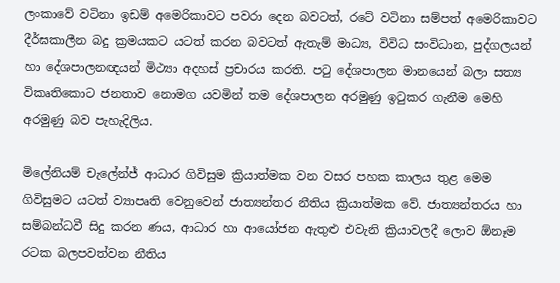ලංකාවේ වටිනා ඉඩම් අමෙරිකාවට පවරා දෙන බවටත්, රටේ වටිනා සම්පත් අමෙරිකාවට දීර්ඝකාලීන බදු ක්‍රමයකට යටත් කරන බවටත් ඇතැම් මාධ්‍ය, විවිධ සංවිධාන, පුද්ගලයන් හා දේශපාලනඥයන් මිථ්‍යා අදහස් ප්‍රචාරය කරති. පටු දේශපාලන මානයෙන් බලා සත්‍ය විකෘතිකොට ජනතාව නොමග යවමින් තම දේශපාලන අරමුණු ඉටුකර ගැනීම මෙහි අරමුණු බව පැහැදිලිය.

මිලේනියම් චැලේන්ජ් ආධාර ගිවිසුම ක්‍රියාත්මක වන වසර පහක කාලය තුළ මෙම ගිවිසුමට යටත් ව්‍යාපෘති වෙනුවෙන් ජාත්‍යන්තර නීතිය ක්‍රියාත්මක වේ. ජාත්‍යන්තරය හා සම්බන්ධවී සිදු කරන ණය, ආධාර හා ආයෝජන ඇතුළු එවැනි ක්‍රියාවලදී ලොව ඕනෑම රටක බලපවත්වන නීතිය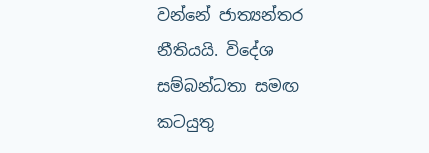වන්නේ ජාත්‍යන්තර නීතියයි. විදේශ සම්බන්ධතා සමඟ කටයුතු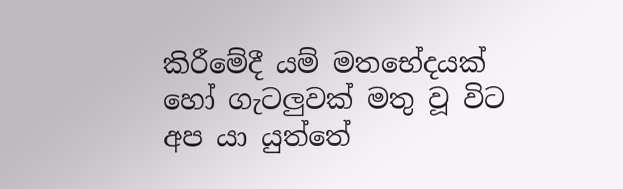කිරීමේදී යම් මතභේදයක් හෝ ගැටලුවක් මතු වූ විට අප යා යුත්තේ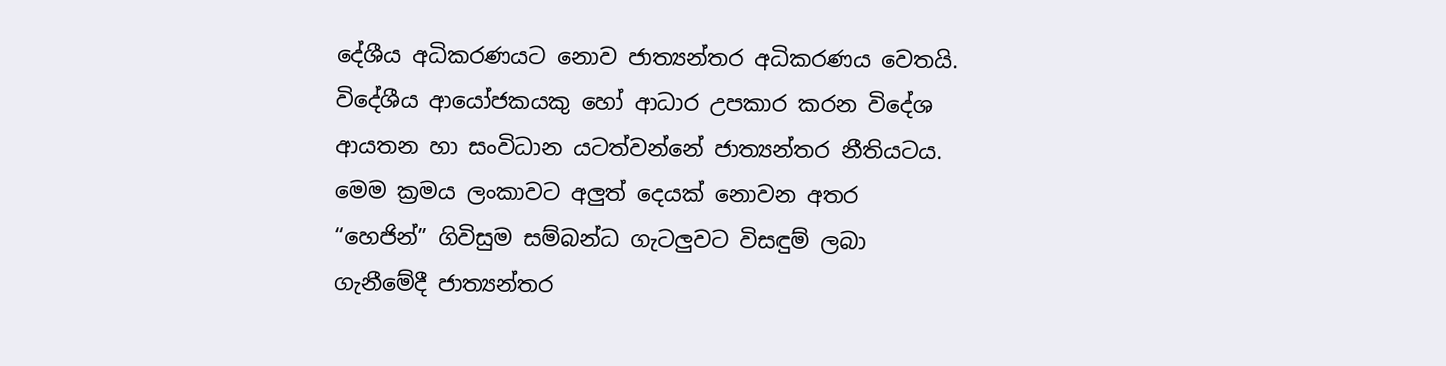දේශීය අධිකරණයට නොව ජාත්‍යන්තර අධිකරණය වෙතයි. විදේශීය ආයෝජකයකු හෝ ආධාර උපකාර කරන විදේශ ආයතන හා සංවිධාන යටත්වන්නේ ජාත්‍යන්තර නීතියටය. මෙම ක්‍රමය ලංකාවට අලුත් දෙයක් නොවන අතර “හෙජින්” ගිවිසුම සම්බන්ධ ගැටලුවට විසඳුම් ලබා ගැනීමේදී ජාත්‍යන්තර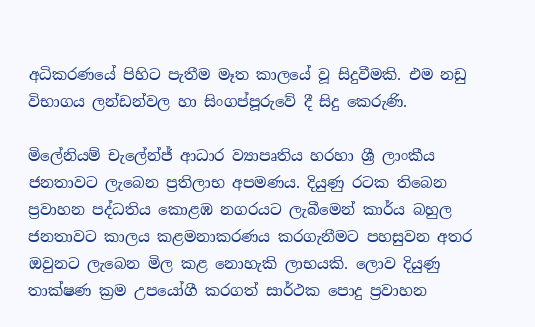අධිකරණයේ පිහිට පැතීම මෑත කාලයේ වූ සිදුවීමකි. එම නඩු විභාගය ලන්ඩන්වල හා සිංගප්පූරුවේ දී සිදු කෙරුණි.

මිලේනියම් චැලේන්ජ් ආධාර ව්‍යාපෘතිය හරහා ශ්‍රී ලාංකීය ජනතාවට ලැබෙන ප්‍රතිලාභ අපමණය. දියුණු රටක තිබෙන ප්‍රවාහන පද්ධතිය කොළඹ නගරයට ලැබීමෙන් කාර්ය බහුල ජනතාවට කාලය කළමනාකරණය කරගැනීමට පහසුවන අතර ඔවුනට ලැබෙන මිල කළ නොහැකි ලාභයකි. ලොව දියුණු තාක්ෂණ ක්‍රම උපයෝගී කරගත් සාර්ථක පොදු ප්‍රවාහන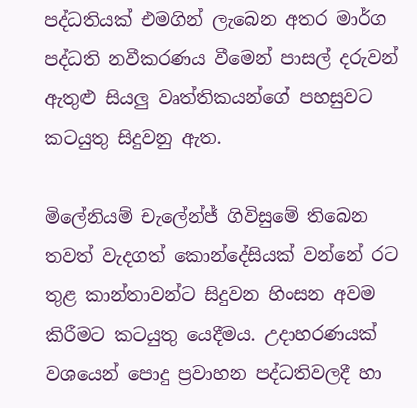පද්ධතියක් එමගින් ලැබෙන අතර මාර්ග පද්ධති නවීකරණය වීමෙන් පාසල් දරුවන් ඇතුළු සියලු වෘත්තිකයන්ගේ පහසුවට කටයුතු සිදුවනු ඇත.

මිලේනියම් චැලේන්ජ් ගිවිසුමේ තිබෙන තවත් වැදගත් කොන්දේසියක් වන්නේ රට තුළ කාන්තාවන්ට සිදුවන හිංසන අවම කිරීමට කටයුතු යෙදීමය. උදාහරණයක් වශයෙන් පොදු ප්‍රවාහන පද්ධතිවලදී හා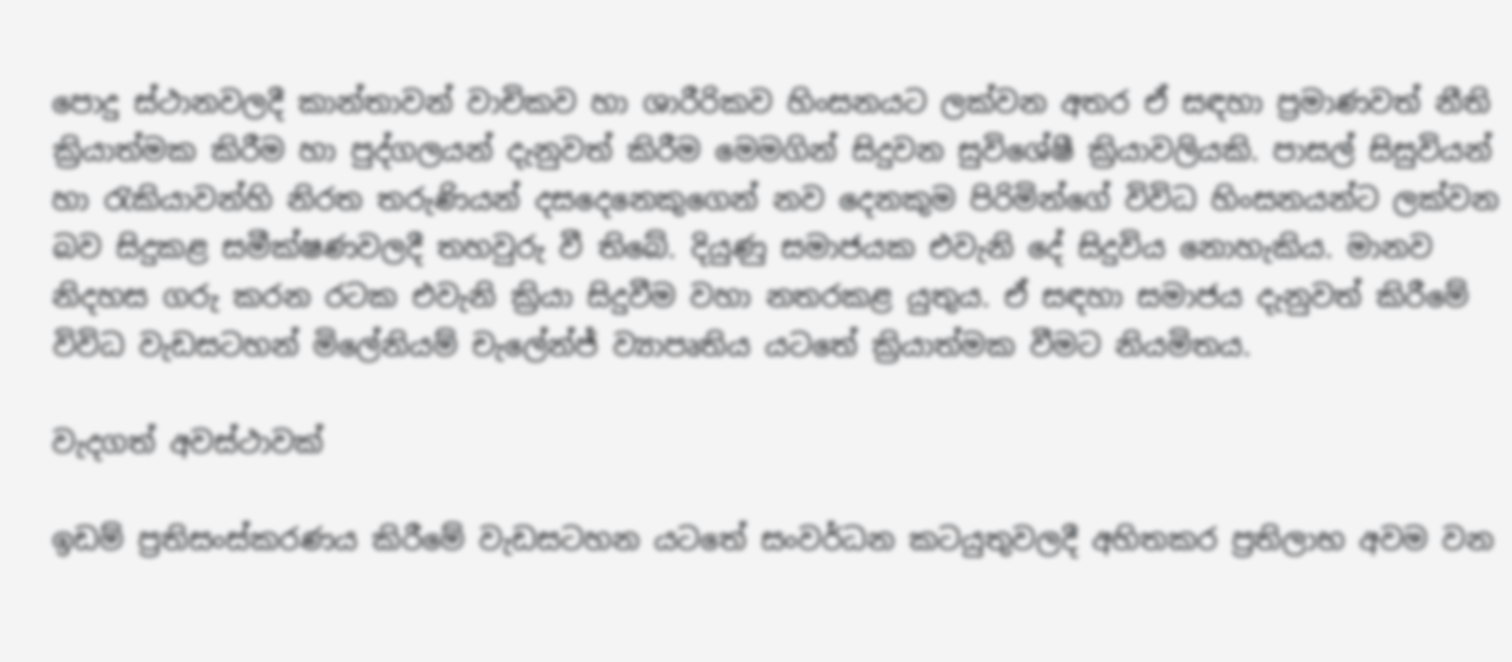පොදු ස්ථානවලදී කාන්තාවන් වාචිකව හා ශාරීරිකව හිංසනයට ලක්වන අතර ඒ සඳහා ප්‍රමාණවත් නීති ක්‍රියාත්මක කිරීම හා පුද්ගලයන් දැනුවත් කිරීම මෙමගින් සිදුවන සුවිශේෂී ක්‍රියාවලියකි. පාසල් සිසුවියන් හා රැකියා‍වන්හි නිරත තරුණියන් දසදෙනෙකුගෙන් නව දෙනකුම පිරිමින්ගේ විවිධ හිංසනයන්ට ලක්වන බව සිදුකළ සමීක්ෂණවලදී තහවුරු වී තිබේ. දියුණු සමාජයක එවැනි දේ සිදුවිය නොහැකිය. මානව නිදහස ගරු කරන රටක එවැනි ක්‍රියා සිදුවීම වහා නතරකළ යුතුය. ඒ සඳහා සමාජය දැනුවත් කිරීමේ විවිධ වැඩසටහන් මිලේනියම් චැලේන්ජ් ව්‍යාපෘතිය යටතේ ක්‍රියාත්මක වීමට නියමිතය.

වැදගත් අවස්ථාවක්

ඉඩම් ප්‍රතිසංස්කරණය කිරීමේ වැඩසටහන යටතේ සංවර්ධන කටයුතුවලදී අහිතකර ප්‍රතිලාභ අවම වන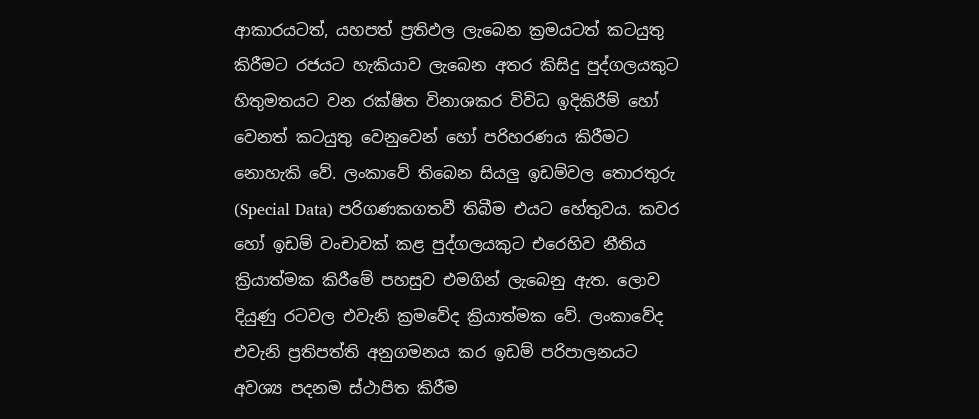ආකාරයටත්, යහපත් ප්‍රතිඵල ලැබෙන ක්‍රමයටත් කටයුතු කිරීමට රජයට හැකියාව ලැබෙන අතර කිසිදු පුද්ගලයකුට හිතුමතයට වන රක්ෂිත විනාශකර විවිධ ඉදිකිරීම් හෝ වෙනත් කටයුතු වෙනුවෙන් හෝ පරිහරණය කිරීමට නොහැකි වේ. ලංකාවේ තිබෙන සියලු ඉඩම්වල තොරතුරු (Special Data) පරිගණකගතවී තිබීම එයට හේතුවය. කවර හෝ ඉඩම් වංචාවක් කළ පුද්ගලයකුට එරෙහිව නීතිය ක්‍රියාත්මක කිරීමේ පහසුව එමගින් ලැබෙනු ඇත. ලොව දියුණු රටවල එවැනි ක්‍රමවේද ක්‍රියාත්මක වේ. ලංකාවේද එවැනි ප්‍රතිපත්ති අනුගමනය කර ඉඩම් පරිපාලනයට අවශ්‍ය පදනම ස්ථාපිත කිරීම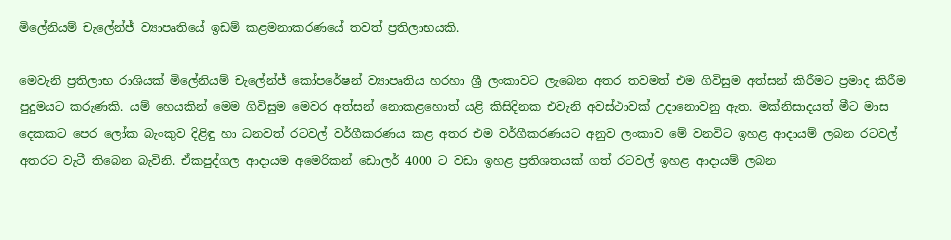මිලේනියම් ච‍ැලේන්ජ් ව්‍යාපෘතියේ ඉඩම් කළමනාකරණයේ තවත් ප්‍රතිලාභයකි.

මෙවැනි ප්‍රතිලාභ රාශියක් මිලේනියම් චැලේන්ජ් කෝපරේෂන් ව්‍යාපෘතිය හරහා ශ්‍රී ලංකාවට ලැබෙන අතර තවමත් එම ගිවිසුම අත්සන් කිරීමට ප්‍රමාද කිරීම පුදුමයට කරුණකි. යම් හෙයකින් මෙම ගිවිසුම මෙවර අත්සන් නොකළහොත් යළි කිසිදිනක එවැනි අවස්ථාවක් උදානොවනු ඇත. මක්නිසාදයත් මීට මාස දෙකකට පෙර ලෝක බැංකුව දිළිඳු හා ධනවත් රටවල් වර්ගීකරණය කළ අතර එම වර්ගීකරණයට අනුව ලංකාව මේ වනවිට ඉහළ ආදායම් ලබන රටවල් අතරට වැටී තිබෙන බැවිනි. ඒකපුද්ගල ආදායම අමෙරිකන් ‍ඩොලර් 4000 ට වඩා ඉහළ ප්‍රතිශතයක් ගත් රටවල් ඉහළ ආදායම් ලබන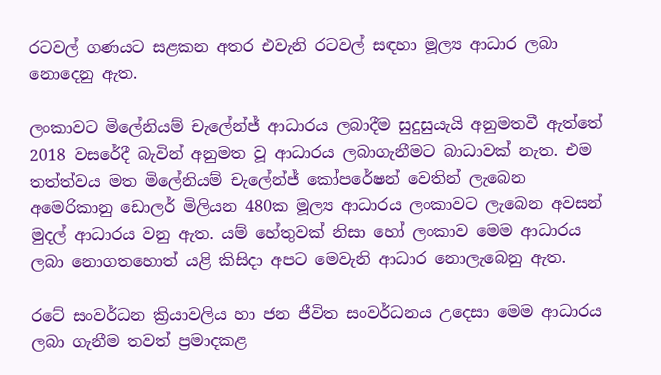රටවල් ගණයට සළකන අතර එවැනි රටවල් සඳහා මූල්‍ය ආධාර ලබා නොදෙනු ඇත.

ලංකාවට මිලේනියම් චැලේන්ජ් ආධාරය ලබාදීම සුදුසුයැයි අනුමතවී ඇත්තේ 2018 වසරේදී බැවින් අනුමත වූ ආධාරය ලබාගැනීමට බාධාවක් නැත. එම තත්ත්වය මත මිලේනියම් චැලේන්ජ් කෝපරේෂන් වෙතින් ලැබෙන අමෙරිකානු ඩොලර් මිලියන 480ක මූල්‍ය ආධාරය ලංකාවට ලැබෙන අවසන් මුදල් ආධාරය වනු ඇත. යම් හේතුවක් නිසා හෝ ලංකාව මෙම ආධාරය ලබා නොගතහොත් යළි කිසිදා අපට මෙවැනි ආධාර නොලැබෙනු ඇත.

රටේ සංවර්ධන ක්‍රියාවලිය හා ජන ජීවිත සංවර්ධනය උදෙසා මෙම ආධාරය ලබා ගැනීම තවත් ප්‍රමාදකළ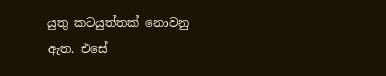යුතු කටයුත්තක් නොවනු ඇත. එසේ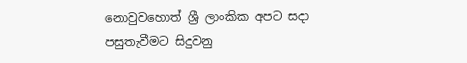නොවුවහොත් ශ්‍රී ලාංකික අපට සදා පසුතැවීමට සිදුවනු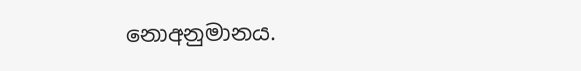නොඅනුමානය.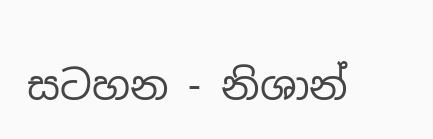සටහන - නිශාන්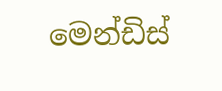මෙන්ඩිස්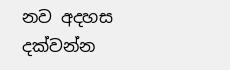නව අදහස දක්වන්න